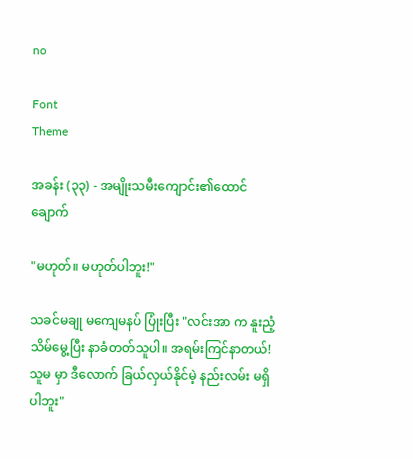no

Font
Theme

အခန်း (၃၃) - အမျိုးသမီးကျောင်း၏ထောင်ချောက်

"မဟုတ်။ မဟုတ်ပါဘူး!"

သခင်မချု မကျေမနပ် ပြုံးပြီး "လင်းအာ က နူးညံ့သိမ်မွေ့ပြီး နာခံတတ်သူပါ။ အရမ်းကြင်နာတယ်! သူမ မှာ ဒီလောက် ခြယ်လှယ်နိုင်မဲ့ နည်းလမ်း မရှိပါဘူး"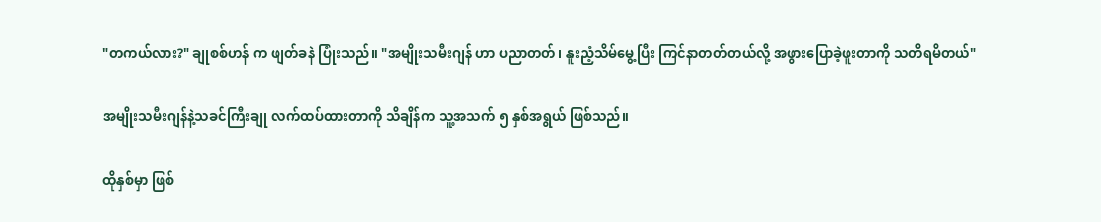"တကယ်လား?" ချုစစ်ဟန် က ဖျတ်ခနဲ ပြုံးသည်။ "အမျိုးသမီးဂျန် ဟာ ပညာတတ်၊ နူးညံ့သိမ်မွေ့ပြီး ကြင်နာတတ်တယ်လို့ အဖွားပြောခဲ့ဖူးတာကို သတိရမိတယ်"

အမျိုးသမီးဂျန်နဲ့သခင်ကြီးချု လက်ထပ်ထားတာကို သိချိန်က သူ့အသက် ၅ နှစ်အရွယ် ဖြစ်သည်။

ထိုနှစ်မှာ ဖြစ်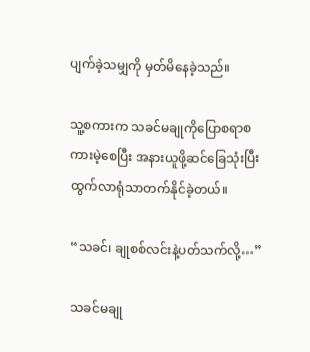ပျက်ခဲ့သမျှကို မှတ်မိနေခဲ့သည်။

သူ့စကားက သခင်မချုကိုပြောစရာစကားမဲ့စေပြီး အနားယူဖို့ဆင်ခြေသုံးပြီး ထွက်လာရုံသာတက်နိုင်ခဲ့တယ်။

“သခင်၊ ချုစစ်လင်းနဲ့ပတ်သက်လို့…”

သခင်မချု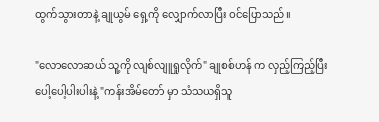ထွက်သွားတာနဲ့ ချုယွမ် ရှေ့ကို လျှောက်လာပြီး ဝင်ပြောသည်။

"လောလောဆယ် သူ့ကို လျစ်လျူရှုလိုက်" ချုစစ်ဟန် က လှည့်ကြည့်ပြီး ပေါ့ပေါ့ပါးပါးနဲ့ "ကန်းအိမ်တော် မှာ သံသယရှိသူ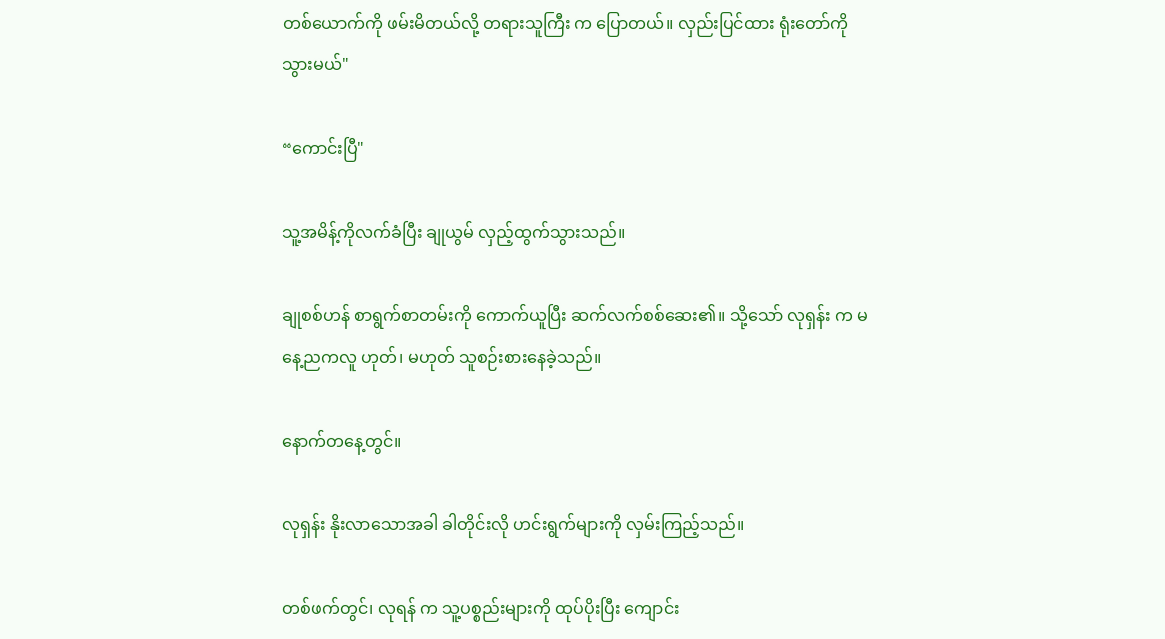တစ်ယောက်ကို ဖမ်းမိတယ်လို့ တရားသူကြီး က ပြောတယ်။ လှည်းပြင်ထား ရုံးတော်ကို သွားမယ်"

“ကောင်းပြီ"

သူ့အမိန့်ကိုလက်ခံပြီး ချုယွမ် လှည့်ထွက်သွားသည်။

ချုစစ်ဟန် စာရွက်စာတမ်းကို ကောက်ယူပြီး ဆက်လက်စစ်ဆေး၏။ သို့သော် လုရှန်း က မနေ့ညကလူ ဟုတ်၊ မဟုတ် သူစဉ်းစားနေခဲ့သည်။

နောက်တနေ့တွင်။

လုရှန်း နိုးလာသောအခါ ခါတိုင်းလို ဟင်းရွက်များကို လှမ်းကြည့်သည်။

တစ်ဖက်တွင်၊ လုရန် က သူ့ပစ္စည်းများကို ထုပ်ပိုးပြီး ကျောင်း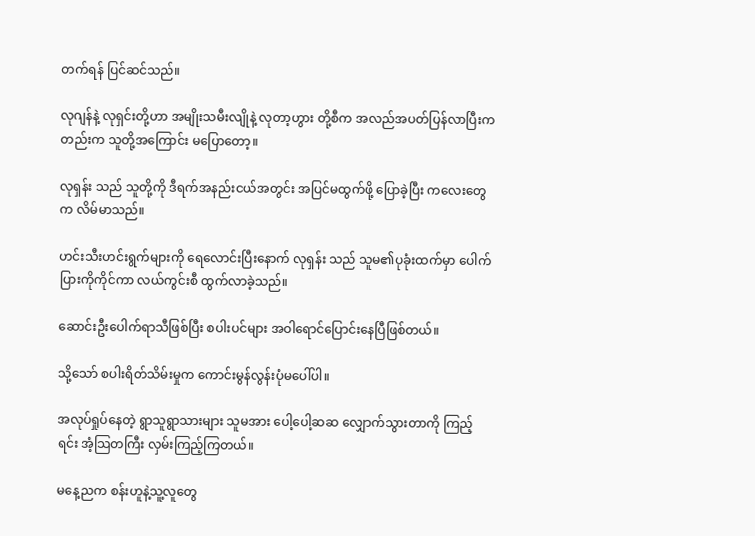တက်ရန် ပြင်ဆင်သည်။

လုဂျန်နဲ့ လုရှင်းတို့ဟာ အမျိုးသမီးလျိုနဲ့ လုတာ့ဟွား တို့စီက အလည်အပတ်ပြန်လာပြီးကတည်းက သူတို့အကြောင်း မပြောတော့။

လုရှန်း သည် သူတို့ကို ဒီရက်အနည်းငယ်အတွင်း အပြင်မထွက်ဖို့ ပြောခဲ့ပြီး ကလေးတွေ က လိမ်မာသည်။

ဟင်းသီးဟင်းရွက်များကို ရေလောင်းပြီးနောက် လုရှန်း သည် သူမ၏ပုခုံးထက်မှာ ပေါက်ပြားကိုကိုင်ကာ လယ်ကွင်းစီ ထွက်လာခဲ့သည်။

ဆောင်းဦးပေါက်ရာသီဖြစ်ပြီး စပါးပင်များ အဝါရောင်ပြောင်းနေပြီဖြစ်တယ်။

သို့သော် စပါးရိတ်သိမ်းမှုက ကောင်းမွန်လွန်းပုံမပေါ်ပါ။

အလုပ်ရှုပ်နေတဲ့ ရွာသူရွာသားများ သူမအား ပေါ့ပေါ့ဆဆ လျှောက်သွားတာကို ကြည့်ရင်း အံ့သြတကြီး လှမ်းကြည့်ကြတယ်။

မနေ့ညက စန်းဟူနဲ့သူ့လူတွေ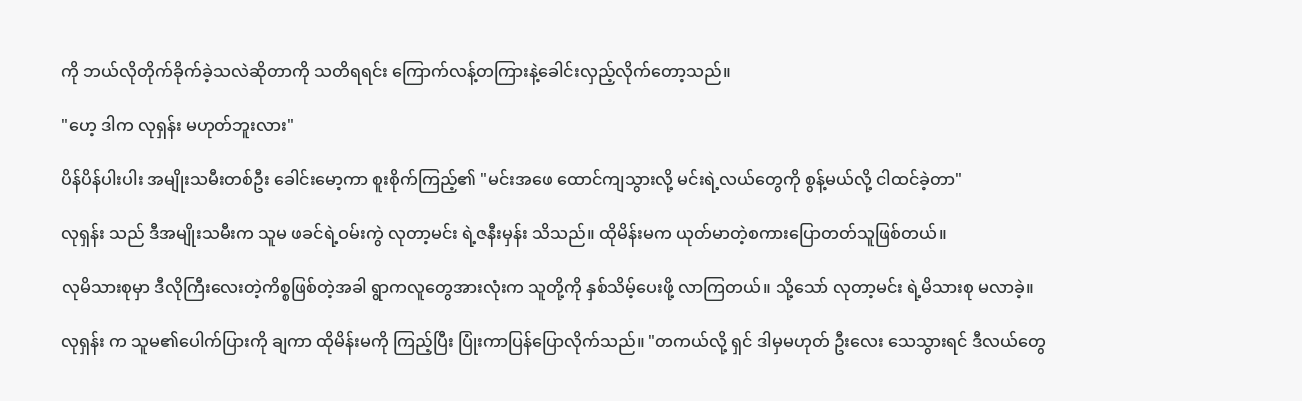ကို ဘယ်လိုတိုက်ခိုက်ခဲ့သလဲဆိုတာကို သတိရရင်း ကြောက်လန့်တကြားနဲ့ခေါင်းလှည့်လိုက်တော့သည်။

"ဟေ့ ဒါက လုရှန်း မဟုတ်ဘူးလား"

ပိန်ပိန်ပါးပါး အမျိုးသမီးတစ်ဦး ခေါင်းမော့ကာ စူးစိုက်ကြည့်၏ "မင်းအဖေ ထောင်ကျသွားလို့ မင်းရဲ့လယ်တွေကို စွန့်မယ်လို့ ငါထင်ခဲ့တာ"

လုရှန်း သည် ဒီအမျိုးသမီးက သူမ ဖခင်ရဲ့ဝမ်းကွဲ လုတာ့မင်း ရဲ့ဇနီးမှန်း သိသည်။ ထိုမိန်းမက ယုတ်မာတဲ့စကားပြောတတ်သူဖြစ်တယ်။

လုမိသားစုမှာ ဒီလိုကြီးလေးတဲ့ကိစ္စဖြစ်တဲ့အခါ ရွာကလူတွေအားလုံးက သူတို့ကို နှစ်သိမ့်ပေးဖို့ လာကြတယ်။ သို့သော် လုတာ့မင်း ရဲ့မိသားစု မလာခဲ့။

လုရှန်း က သူမ၏ပေါက်ပြားကို ချကာ ထိုမိန်းမကို ကြည့်ပြီး ပြုံးကာပြန်ပြောလိုက်သည်။ "တကယ်လို့ ရှင် ဒါမှမဟုတ် ဦးလေး သေသွားရင် ဒီလယ်တွေ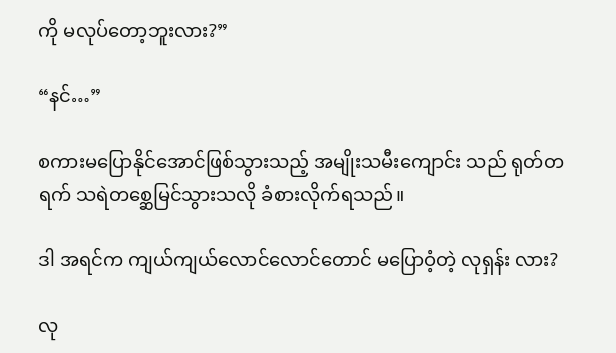ကို မလုပ်တော့ဘူးလား?”

“နင်…”

စကားမပြောနိုင်အောင်ဖြစ်သွားသည့် အမျိုးသမီးကျောင်း သည် ရုတ်တရက် သရဲတစ္ဆေမြင်သွားသလို ခံစားလိုက်ရသည်။

ဒါ အရင်က ကျယ်ကျယ်လောင်လောင်တောင် မပြောဝံ့တဲ့ လုရှန်း လား?

လု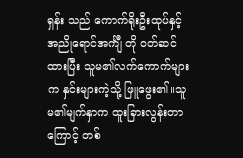ရှန်း သည် ကောက်ရိုးဦးထုပ်နှင့် အညိုရောင်အင်္ကျီ တို ဝတ်ဆင်ထားပြီး သူမ၏လက်ကောက်များက နှင်းများကဲ့သို့ ဖြူဖွေး၏။သူမ၏မျက်နှာက ထူးခြားလွန်းတာကြောင့် တစ်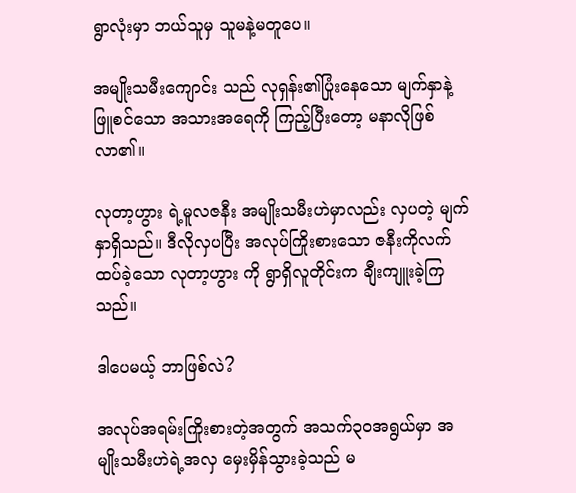ရွာလုံးမှာ ဘယ်သူမှ သူမနဲ့မတူပေ။

အမျိုးသမီးကျောင်း သည် လုရှန်း၏ပြုံးနေသော မျက်နှာနဲ့ဖြူစင်သော အသားအရေကို ကြည့်ပြီးတော့ မနာလိုဖြစ်လာ၏။

လုတာ့ဟွား ရဲ့မူလဇနီး အမျိုးသမီးဟဲမှာလည်း လှပတဲ့ မျက်နှာရှိသည်။ ဒီလိုလှပပြီး အလုပ်ကြိုးစားသော ဇနီးကိုလက်ထပ်ခဲ့သော လုတာ့ဟွား ကို ရွာရှိလူတိုင်းက ချီးကျူးခဲ့ကြသည်။

ဒါပေမယ့် ဘာဖြစ်လဲ?

အလုပ်အရမ်းကြိုးစားတဲ့အတွက် အသက်၃၀အရွယ်မှာ အမျိုးသမီးဟဲရဲ့အလှ မှေးမှိန်သွားခဲ့သည် မ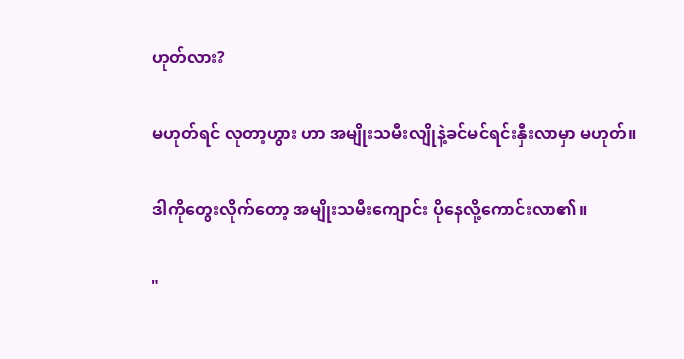ဟုတ်လား?

မဟုတ်ရင် လုတာ့ဟွား ဟာ အမျိုးသမီးလျိုနဲ့ခင်မင်ရင်းနှီးလာမှာ မဟုတ်။

ဒါကိုတွေးလိုက်တော့ အမျိုးသမီးကျောင်း ပိုနေလို့ကောင်းလာ၏။

"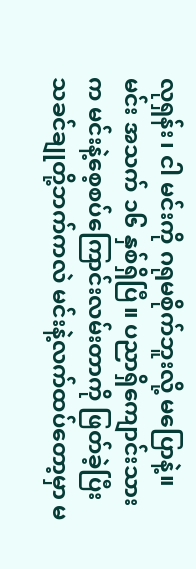လုရှန်း၊ ငါ မင်းကို ဂရုမစိုက်ဘူးလို့ မပြောနဲ့။ မင်း အသက် ၁၆ နှစ်ရှိပြီ။ ပညာရှိကျောင်းသား က မင်းနဲ့စေ့စပ်ကြောင်းလမ်းတာကို ဖြတ်ခဲ့ပြီး သခင်ချုတို့ဘက်ကလဲ မင်းနဲ့လက်ထပ်တော့မှာ မ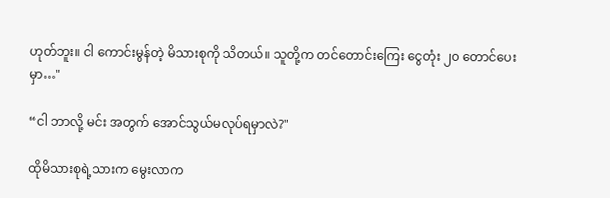ဟုတ်ဘူး။ ငါ ကောင်းမွန်တဲ့ မိသားစုကို သိတယ်။ သူတို့က တင်တောင်းကြေး ငွေတုံး ၂၀ တောင်ပေးမှာ…"

“ငါ ဘာလို့ မင်း အတွက် အောင်သွယ်မလုပ်ရမှာလဲ?"

ထိုမိသားစုရဲ့သားက မွေးလာက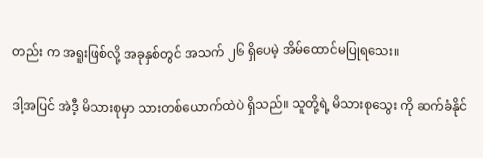တည်း က အရူးဖြစ်လို့ အခုနှစ်တွင် အသက် ၂၆ ရှိပေမဲ့ အိမ်ထောင်မပြုရသေး။

ဒါ့အပြင် အဲဒီ့ မိသားစုမှာ သားတစ်ယောက်ထဲပဲ ရှိသည်။ သူတို့ရဲ့ မိသားစုသွေး ကို ဆက်ခံနိုင်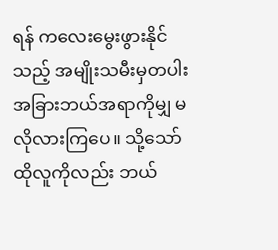ရန် ကလေးမွေးဖွားနိုင်သည့် အမျိုးသမီးမှတပါး အခြားဘယ်အရာကိုမျှ မလိုလားကြပေ။ သို့သော် ထိုလူကိုလည်း ဘယ်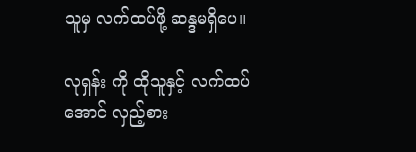သူမှ လက်ထပ်ဖို့ ဆန္ဒမရှိပေ။

လုရှန်း ကို ထိုသူနှင့် လက်ထပ်အောင် လှည့်စား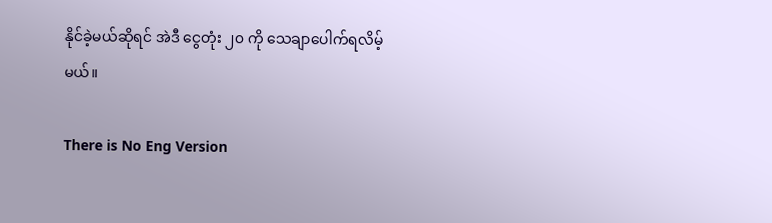နိုင်ခဲ့မယ်ဆိုရင် အဲဒီ ငွေတုံး ၂၀ ကို သေချာပေါက်ရလိမ့်မယ်။

There is No Eng Version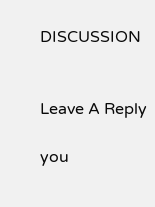DISCUSSION


Leave A Reply

you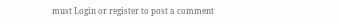must Login or register to post a comment